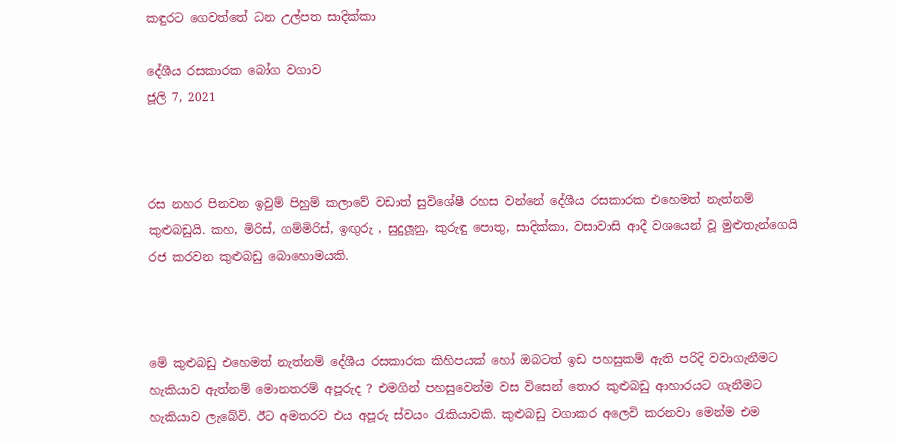කඳුරට ගෙවත්තේ ධන උල්පත සාදික්කා

දේශීය රසකාරක බෝග වගාව
ජූලි 7, 2021



රස නහර පිනවන ඉවුම් පිහුම් කලාවේ වඩාත් සුවිශේෂී රහස වන්නේ දේශීය රසකාරක එහෙමත් නැත්නම් කුළුබඩුයි. කහ, මිරිස්, ගම්මිරිස්, ඉඟුරු , සුදුලූනු, කුරුඳු පොතු, සාදික්කා, වසාවාසි ආදී වශයෙන් වූ මුළුතැන්ගෙයි රජ කරවන කුළුබඩු බොහොමයකි.



මේ කුළුබඩු එහෙමත් නැත්නම් දේශීය රසකාරක කිහිපයක් හෝ ඔබටත් ඉඩ පහසුකම් ඇති පරිදි වවාගැනීමට හැකියාව ඇත්නම් මොනතරම් අපූරුද ? එමගින් පහසුවෙන්ම වස විසෙන් තොර කුළුබඩු ආහාරයට ගැනීමට හැකියාව ලැබේවි. ඊට අමතරව එය අපූරු ස්වයං රැකියාවකි. කුළුබඩු වගාකර අලෙවි කරනවා මෙන්ම එම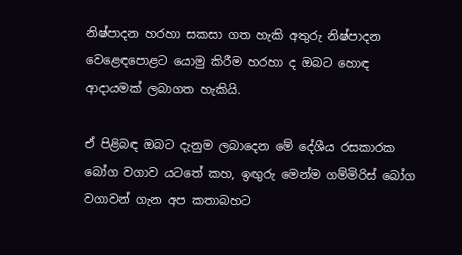නිෂ්පාදන හරහා සකසා ගත හැකි අතුරු නිෂ්පාදන වෙළෙඳපොළට යොමු කිරීම හරහා ද ඔබට හොඳ ආදායමක් ලබාගත හැකියි.

ඒ පිළිබඳ ඔබට දැනුම ලබාදෙන මේ දේශීය රසකාරක බෝග වගාව යටතේ කහ, ඉඟුරු මෙන්ම ගම්මිරිස් බෝග වගාවන් ගැන අප කතාබහට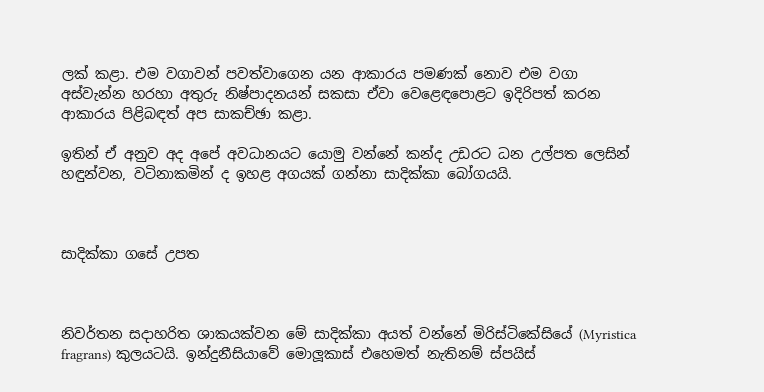ලක් කළා. එම වගාවන් පවත්වාගෙන යන ආකාරය පමණක් නොව එම වගා අස්වැන්න හරහා අතුරු නිෂ්පාදනයන් සකසා ඒවා වෙළෙඳපොළට ඉදිරිපත් කරන ආකාරය පිළිබඳත් අප සාකච්ඡා කළා.

ඉතින් ඒ අනුව අද අපේ අවධානයට යොමු වන්නේ කන්ද උඩරට ධන උල්පත ලෙසින් හඳුන්වන, වටිනාකමින් ද ඉහළ අගයක් ගන්නා සාදික්කා බෝගයයි.



සාදික්කා ගසේ උපත



නිවර්තන සදාහරිත ශාකයක්වන මේ සාදික්කා අයත් වන්නේ මිරිස්ටිකේසියේ (Myristica fragrans) කුලයටයි. ඉන්දුනීසියාවේ මොලූකාස් එහෙමත් නැතිනම් ස්පයිස්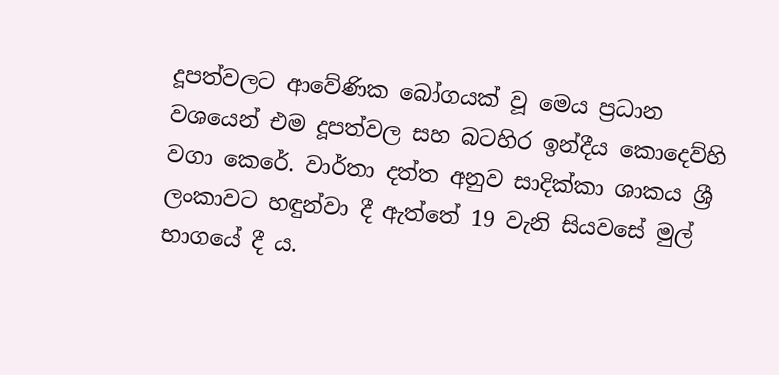දූපත්වලට ආවේණික බෝගයක් වූ මෙය ප්‍රධාන වශයෙන් එම දූපත්වල සහ බටහිර ඉන්දීය කොදෙව්හි වගා කෙරේ. වාර්තා දත්ත අනුව සාදික්කා ශාකය ශ්‍රී ලංකාවට හඳුන්වා දී ඇත්තේ 19 වැනි සියවසේ මුල් භාගයේ දී ය.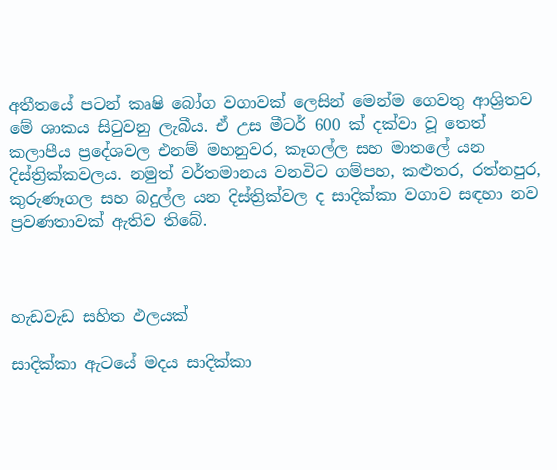අතීතයේ පටන් කෘෂි බෝග වගාවක් ලෙසින් මෙන්ම ගෙවතු ආශ්‍රිතව මේ ශාකය සිටුවනු ලැබීය. ඒ උස මීටර් 600 ක් දක්වා වූ තෙත් කලාපීය ප්‍රදේශවල එනම් මහනුවර, කෑගල්ල සහ මාතලේ යන දිස්ත්‍රික්කවලය. නමුත් වර්තමානය වනවිට ගම්පහ, කළුතර, රත්නපුර, කුරුණෑගල සහ බදුල්ල යන දිස්ත්‍රික්වල ද සාදික්කා වගාව සඳහා නව ප්‍රවණතාවක් ඇතිව තිබේ.



හැඩවැඩ සහිත ඵලයක්

සාදික්කා ඇටයේ මදය සාදික්කා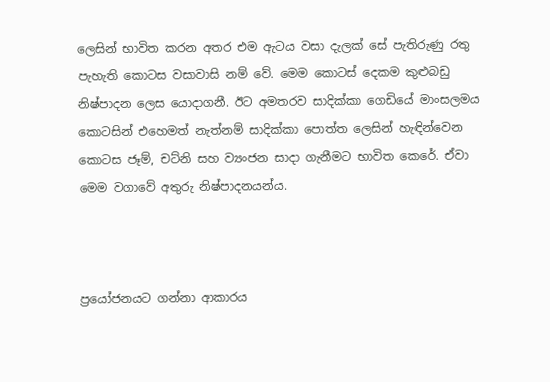ලෙසින් භාවිත කරන අතර එම ඇටය වසා දැලක් සේ පැතිරුණු රතු පැහැති කොටස වසාවාසි නම් වේ. මෙම කොටස් දෙකම කුළුබඩු නිෂ්පාදන ලෙස යොදාගනී. ඊට අමතරව සාදික්කා ගෙඩියේ මාංසලමය කොටසින් එහෙමත් නැත්නම් සාදික්කා පොත්ත ලෙසින් හැඳින්වෙන කොටස ජෑම්, චට්නි සහ ව්‍යංජන සාදා ගැනීමට භාවිත කෙරේ. ඒවා මෙම වගාවේ අතුරු නිෂ්පාදනයන්ය.



ප්‍රයෝජනයට ගන්නා ආකාරය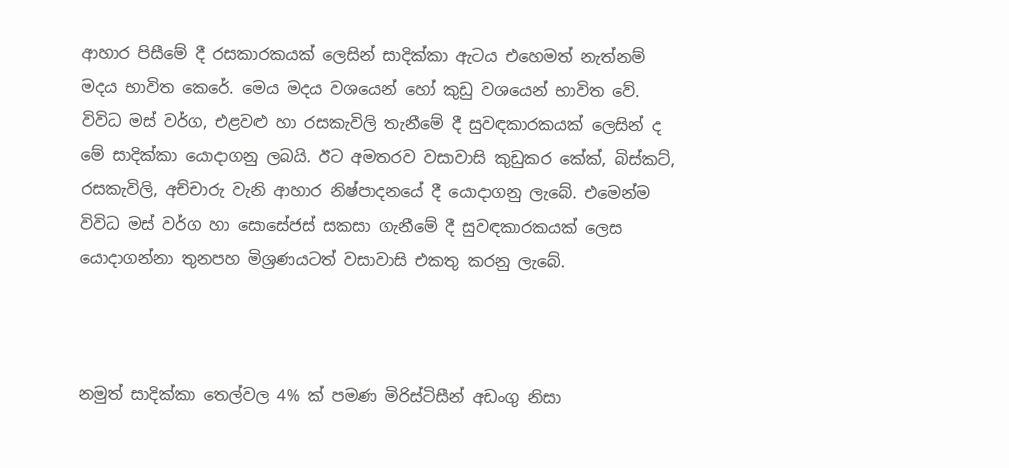ආහාර පිසීමේ දී රසකාරකයක් ලෙසින් සාදික්කා ඇටය එහෙමත් නැත්නම් මදය භාවිත කෙරේ. මෙය මදය වශයෙන් හෝ කුඩු වශයෙන් භාවිත වේ. විවිධ මස් වර්ග, එළවළු හා රසකැවිලි තැනීමේ දී සුවඳකාරකයක් ලෙසින් ද මේ සාදික්කා යොදාගනු ලබයි. ඊට අමතරව වසාවාසි කුඩුකර කේක්, බිස්කට්, රසකැවිලි, අච්චාරු වැනි ආහාර නිෂ්පාදනයේ දී යොදාගනු ලැබේ. එමෙන්ම විවිධ මස් වර්ග හා සොසේජස් සකසා ගැනීමේ දී සුවඳකාරකයක් ලෙස යොදාගන්නා තුනපහ මිශ්‍රණයටත් වසාවාසි එකතු කරනු ලැබේ.



නමුත් සාදික්කා තෙල්වල 4% ක් පමණ මිරිස්ටිසීන් අඩංගු නිසා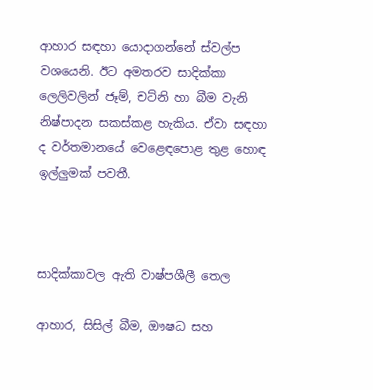ආහාර සඳහා යොදාගන්නේ ස්වල්ප වශයෙනි. ඊට අමතරව සාදික්කා ලෙලිවලින් ජෑම්, චට්නි හා බීම වැනි නිෂ්පාදන සකස්කළ හැකිය. ඒවා සඳහා ද වර්තමානයේ වෙළෙඳපොළ තුළ හොඳ ඉල්ලුමක් පවතී.



සාදික්කාවල ඇති වාෂ්පශීලී තෙල

ආහාර, සිසිල් බීම, ඖෂධ සහ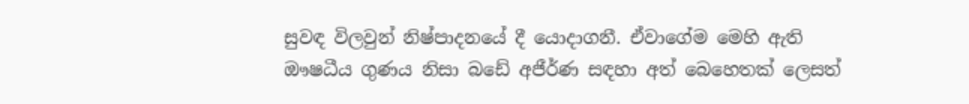සුවඳ විලවුන් නිෂ්පාදනයේ දී යොදාගනී. ඒවාගේම මෙහි ඇති ඖෂධීය ගුණය නිසා බඩේ අජීර්ණ සඳහා අත් බෙහෙතක් ලෙසත්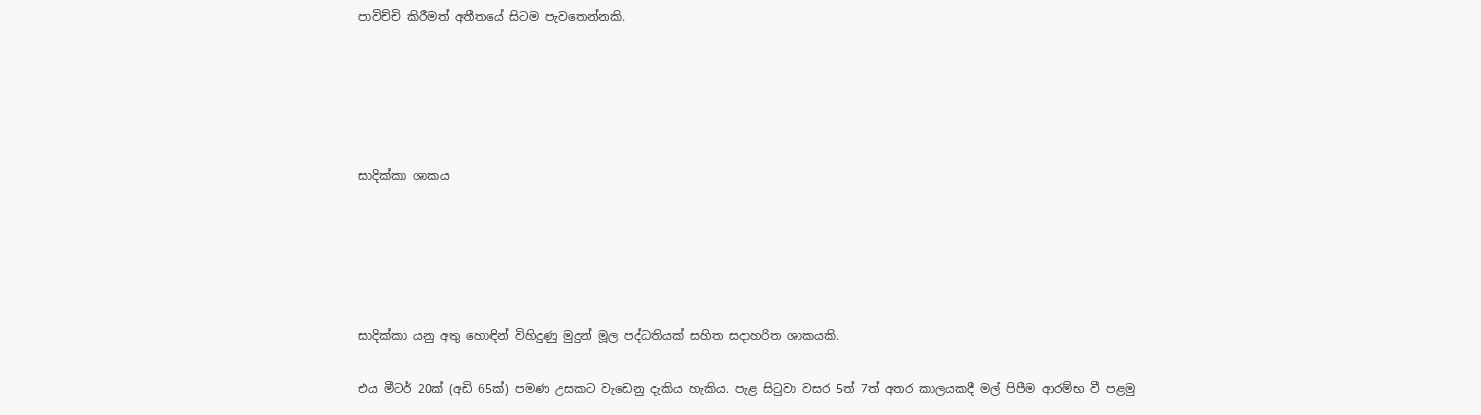පාවිච්චි කිරීමත් අතීතයේ සිටම පැවතෙන්නකි.





සාදික්කා ශාකය





සාදික්කා යනු අතු හොඳින් විහිදුණු මුදුන් මූල පද්ධතියක් සහිත සදාහරිත ශාකයකි.

එය මීටර් 20ක් (අඩි 65ක්) පමණ උසකට වැඩෙනු දැකිය හැකිය. පැළ සිටුවා වසර 5ත් 7ත් අතර කාලයකදී මල් පිපීම ආරම්භ වී පළමු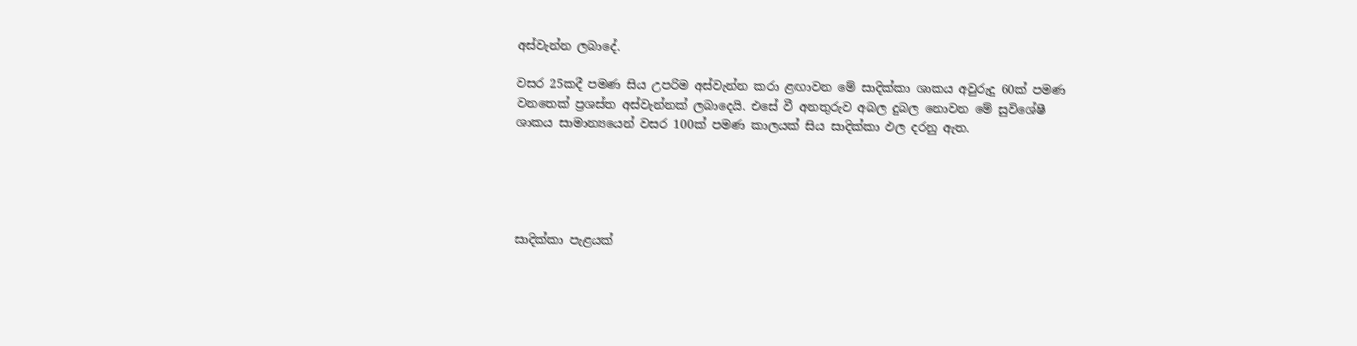අස්වැන්න ලබාදේ.

වසර 25කදී පමණ සිය උපරිම අස්වැන්න කරා ළඟාවන මේ සාදික්කා ශාකය අවුරුදු 60ක් පමණ වනතෙක් ප්‍රශස්ත අස්වැන්නක් ලබාදෙයි. එසේ වී අනතුරුව අබල දුබල නොවන මේ සුවිශේෂී ශාකය සාමාන්‍යයෙන් වසර 100ක් පමණ කාලයක් සිය සාදික්කා ඵල දරනු ඇත.





සාදික්කා පැළයක්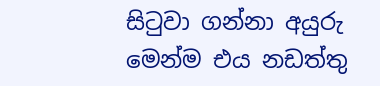සිටුවා ගන්නා අයුරු මෙන්ම එය නඩත්තු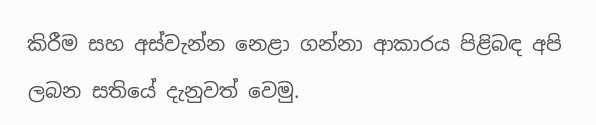කිරීම සහ අස්වැන්න නෙළා ගන්නා ආකාරය පිළිබඳ අපි ලබන සතියේ දැනුවත් වෙමු.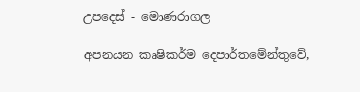උපදෙස් - මොණරාගල

අපනයන කෘෂිකර්ම දෙපාර්තමේන්තුවේ,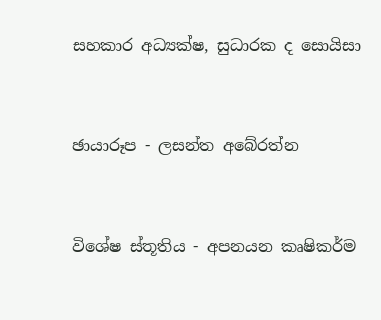සහකාර අධ්‍යක්ෂ, සුධාරක ද සොයිසා



ඡායාරූප - ලසන්ත අබේරත්න



විශේෂ ස්තූතිය - අපනයන කෘෂිකර්ම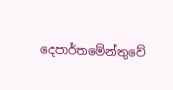දෙපාර්තමේන්තුවේ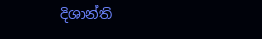දිශාන්ති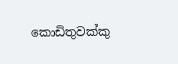කොඩිතුවක්කු